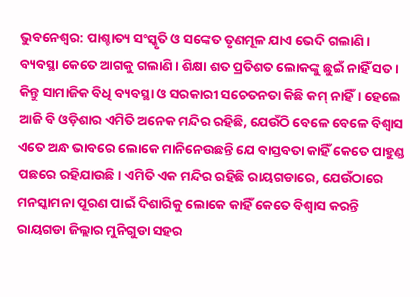ଭୁବନେଶ୍ୱର: ପାଶ୍ଚାତ୍ୟ ସଂସ୍କୃତି ଓ ସଙ୍କେତ ତୃଣମୂଳ ଯାଏ ଭେଦି ଗଲାଣି। ବ୍ୟବସ୍ଥା କେତେ ଆଗକୁ ଗଲାଣି। ଶିକ୍ଷା ଶତ ପ୍ରତିଶତ ଲୋକଙ୍କୁ ଛୁଇଁ ନାହିଁ ସତ। କିନ୍ତୁ ସାମାଜିକ ବିଧି ବ୍ୟବସ୍ଥା ଓ ସରକାରୀ ସଚେତନତା କିଛି କମ୍ ନାହିଁ। ହେଲେ ଆଜି ବି ଓଡ଼ିଶାର ଏମିତି ଅନେକ ମନ୍ଦିର ରହିଛି, ଯେଉଁଠି ବେଳେ ବେଳେ ବିଶ୍ୱାସ ଏତେ ଅନ୍ଧ ଭାବରେ ଲୋକେ ମାନିନେଉଛନ୍ତି ଯେ ବାସ୍ତବତା କାହିଁ କେତେ ପାହୁଣ୍ଡ ପଛରେ ରହିଯାଉଛି। ଏମିତି ଏକ ମନ୍ଦିର ରହିଛି ରାୟଗଡାରେ, ଯେଉଁଠାରେ ମନସ୍କାମନା ପୂରଣ ପାଇଁ ଦିଶାରିକୁ ଲୋକେ କାହିଁ କେତେ ବିଶ୍ୱାସ କରନ୍ତି
ରାୟଗଡା ଜିଲ୍ଲାର ମୁନିଗୁଡା ସହର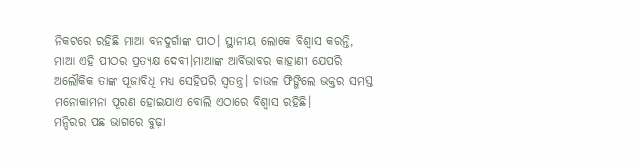ନିକଟରେ ରହିଛି ମାଆ ବନଦୁର୍ଗାଙ୍କ ପୀଠ। ସ୍ଥାନୀୟ ଲୋକେ ବିଶ୍ୱାସ କରନ୍ତି, ମାଆ ଏହି ପୀଠର ପ୍ରତ୍ୟକ୍ଷ ଦେବୀ।ମାଆଙ୍କ ଆର୍ବିଭାବର କାହାଣୀ ଯେପରି ଅଲୌକିକ ତାଙ୍କ ପୂଜାବିଧି ମଧ୍ୟ ସେହିପରି ସ୍ୱତନ୍ତ୍ର। ଚାଉଳ ଫିଙ୍ଗିଲେ ଭକ୍ତର ସମସ୍ତ ମନୋକାମନା ପୂରଣ ହୋଇଯାଏ ବୋଲି ଏଠାରେ ବିଶ୍ୱାସ ରହିଛି।
ମନ୍ଦିରର ପଛ ଭାଗରେ ବୁଢ଼ା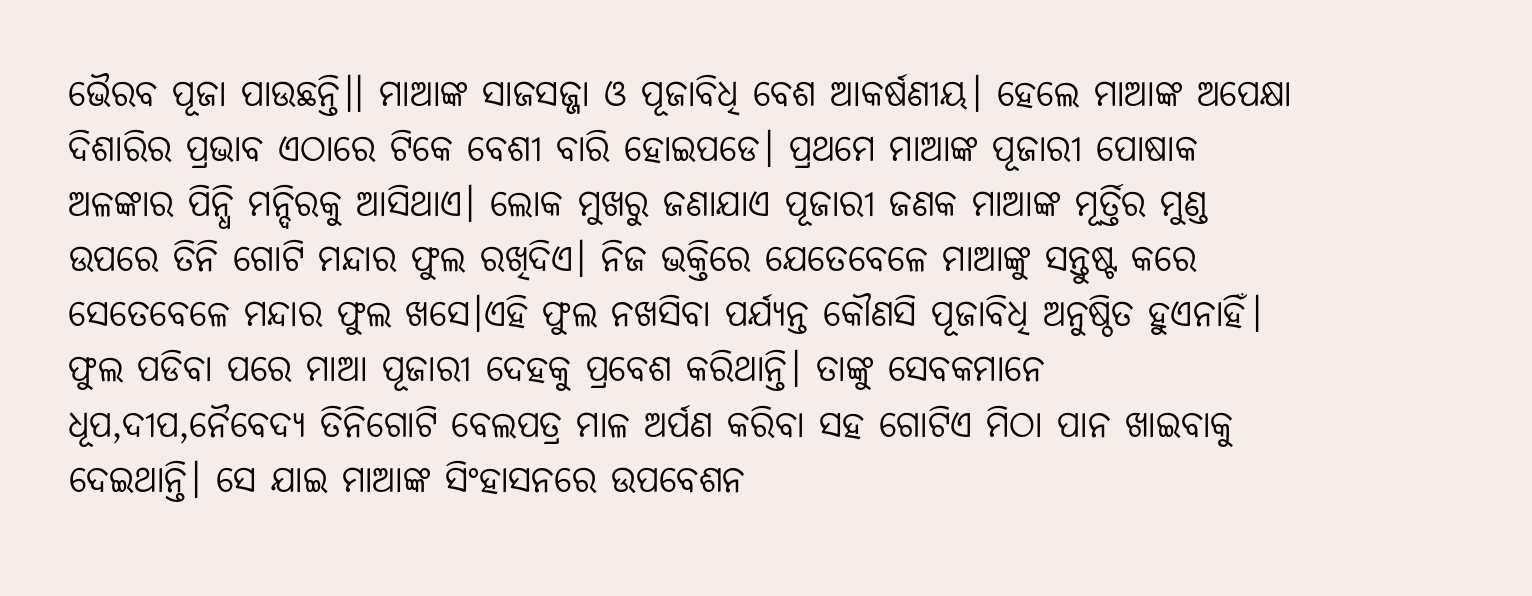ଭୈରବ ପୂଜା ପାଉଛନ୍ତି।। ମାଆଙ୍କ ସାଜସଜ୍ଜା ଓ ପୂଜାବିଧି ବେଶ ଆକର୍ଷଣୀୟ। ହେଲେ ମାଆଙ୍କ ଅପେକ୍ଷା ଦିଶାରିର ପ୍ରଭାବ ଏଠାରେ ଟିକେ ବେଶୀ ବାରି ହୋଇପଡେ। ପ୍ରଥମେ ମାଆଙ୍କ ପୂଜାରୀ ପୋଷାକ ଅଳଙ୍କାର ପିନ୍ଧି ମନ୍ଦିରକୁ ଆସିଥାଏ। ଲୋକ ମୁଖରୁ ଜଣାଯାଏ ପୂଜାରୀ ଜଣକ ମାଆଙ୍କ ମୂର୍ତ୍ତିର ମୁଣ୍ଡ ଉପରେ ତିନି ଗୋଟି ମନ୍ଦାର ଫୁଲ ରଖିଦିଏ। ନିଜ ଭକ୍ତିରେ ଯେତେବେଳେ ମାଆଙ୍କୁ ସନ୍ତୁଷ୍ଟ କରେ ସେତେବେଳେ ମନ୍ଦାର ଫୁଲ ଖସେ।ଏହି ଫୁଲ ନଖସିବା ପର୍ଯ୍ୟନ୍ତ କୌଣସି ପୂଜାବିଧି ଅନୁଷ୍ଠିତ ହୁଏନାହିଁ। ଫୁଲ ପଡିବା ପରେ ମାଆ ପୂଜାରୀ ଦେହକୁ ପ୍ରବେଶ କରିଥାନ୍ତି। ତାଙ୍କୁ ସେବକମାନେ ଧୂପ,ଦୀପ,ନୈବେଦ୍ୟ ତିନିଗୋଟି ବେଲପତ୍ର ମାଳ ଅର୍ପଣ କରିବା ସହ ଗୋଟିଏ ମିଠା ପାନ ଖାଇବାକୁ ଦେଇଥାନ୍ତି। ସେ ଯାଇ ମାଆଙ୍କ ସିଂହାସନରେ ଉପବେଶନ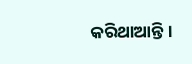କରିଥାଆନ୍ତି।